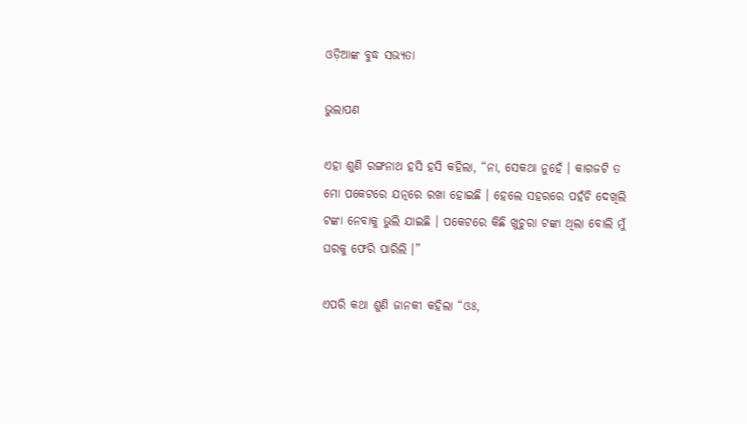ଓଡ଼ିଆଙ୍କ ବୁଦ୍ଧ ସଭ୍ୟତା

ଭୁଲାପଣ

ଏହା ଶୁଣି ରଙ୍ଗନାଥ ହସି ହସି କହିଲା, “ନା, ସେକଥା ନୁହେଁ । କାଗଜଟି ତ ମୋ ପକେଟରେ ଯତ୍ନରେ ରଖା ହୋଇଛି । ହେଲେ ସହରରେ ପହଁଚି ଦେଖିଲି ଟଙ୍କା ନେବାକୁ ଭୁଲି ଯାଇଛି । ପକେଟରେ କିଛି ଖୁଚୁରା ଟଙ୍କା ଥିଲା ବୋଲି ମୁଁ ଘରକୁ ଫେରି ପାରିଲି ।”

ଏପରି କଥା ଶୁଣି ଜାନକୀ କହିଲା “ଓଃ,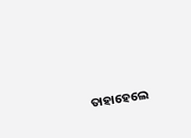ତାହାହେଲେ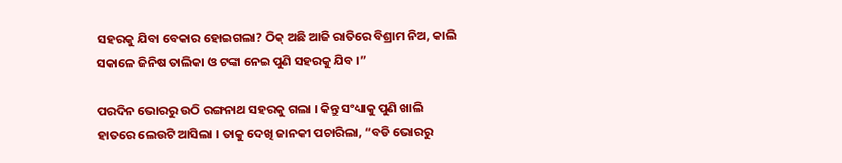ସହରକୁ ଯିବା ବେକାର ହୋଇଗଲା? ଠିକ୍ ଅଛି ଆଜି ରାତିରେ ବିଶ୍ରାମ ନିଅ, କାଲି ସକାଳେ ଜିନିଷ ତାଲିକା ଓ ଟଙ୍କା ନେଇ ପୁଣି ସହରକୁ ଯିବ ।”

ପରଦିନ ଭୋରରୁ ଉଠି ରଙ୍ଗନାଥ ସହରକୁ ଗଲା । କିନ୍ତୁ ସଂଧ୍ୟାକୁ ପୁଣି ଖାଲି ହାତରେ ଲେଉଟି ଆସିଲା । ତାକୁ ଦେଖି ଜାନକୀ ପଚାରିଲା, “ବଡି ଭୋରରୁ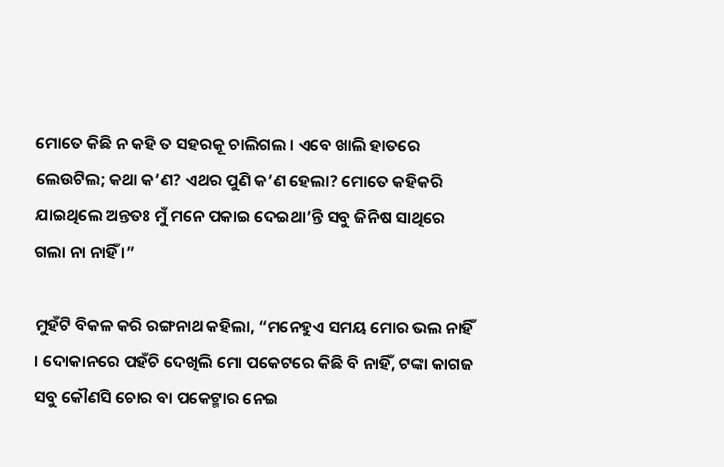ମୋତେ କିଛି ନ କହି ତ ସହରକୂ ଚାଲିଗଲ । ଏବେ ଖାଲି ହାତରେ ଲେଉଟିଲ; କଥା କ’ଣ? ଏଥର ପୁଣି କ’ଣ ହେଲା? ମୋତେ କହିକରି ଯାଇଥିଲେ ଅନ୍ତତଃ ମୁଁ ମନେ ପକାଇ ଦେଇଥା’ନ୍ତି ସବୁ ଜିନିଷ ସାଥିରେ ଗଲା ନା ନାହିଁ ।”

ମୁହଁଟି ବିକଳ କରି ରଙ୍ଗନାଥ କହିଲା, “ମନେହୁଏ ସମୟ ମୋର ଭଲ ନାହିଁ । ଦୋକାନରେ ପହଁଚି ଦେଖିଲି ମୋ ପକେଟରେ କିଛି ବି ନାହିଁ, ଟଙ୍କା କାଗଜ ସବୁ କୌଣସି ଚୋର ବା ପକେଟ୍ମାର ନେଇ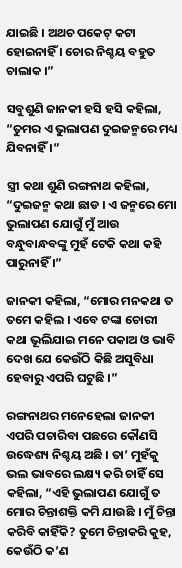ଯାଇଛି । ଅଥଚ ପକେଟ୍ କଟା ହୋଇନାହିଁ । ଚୋର ନିଶ୍ଚୟ ବହୁତ ଚାଲାକ ।”

ସବୁଶୁଣି ଜାନକୀ ହସି ହସି କହିଲା, “ତୁମର ଏ ଭୁଲାପଣ ଦୁଇଜନ୍ମରେ ମଧ୍ୟ ଯିବନାହିଁ ।”

ସ୍ତ୍ରୀ କଥା ଶୁଣି ରଙ୍ଗନାଥ କହିଲା, “ଦୁଇଜନ୍ମ କଥା ଛାଡ । ଏ ଜନ୍ମରେ ମୋ ଭୁଲାପଣ ଯୋଗୁଁ ମୁଁ ଆଉ ବନ୍ଧୁବାନ୍ଧବଙ୍କୁ ମୁହଁ ଟେକି କଥା କହି ପାରୁନାହିଁ ।”

ଜାନକୀ କହିଲା, “ମୋର ମନକଥା ତ ତମେ କହିଲ । ଏବେ ଟଙ୍କା ଚୋରୀ କଥା ଭୂଲିଯାଇ ମନେ ପକାଅ ଓ ଭାବି ଦେଖ ଯେ କେଉଁଠି କିଛି ଅସୁବିଧା ହେବାରୁ ଏପରି ଘଟୁଛି ।”

ରଙ୍ଗନାଥର ମନେହେଲା ଜାନକୀ ଏପରି ପଚାରିବା ପଛରେ କୌଣସି ଉଦ୍ଧେଶ୍ୟ ନିଶ୍ଚୟ ଅଛି । ତା’ ମୁହଁକୁ ଭଲ ଭାବରେ ଲକ୍ଷ୍ୟ କରି ଚାହିଁ ସେ କହିଲା, “ଏହି ଭୁଲାପଣ ଯୋଗୁଁ ତ ମୋର ଚିନ୍ତାଶକ୍ତି କମି ଯାଉଛି । ମୁଁ ଚିନ୍ତା କରିବି କାହିଁକି? ତୁମେ ଚିନ୍ତାକରି କୁହ, କେଉଁଠି କ’ଣ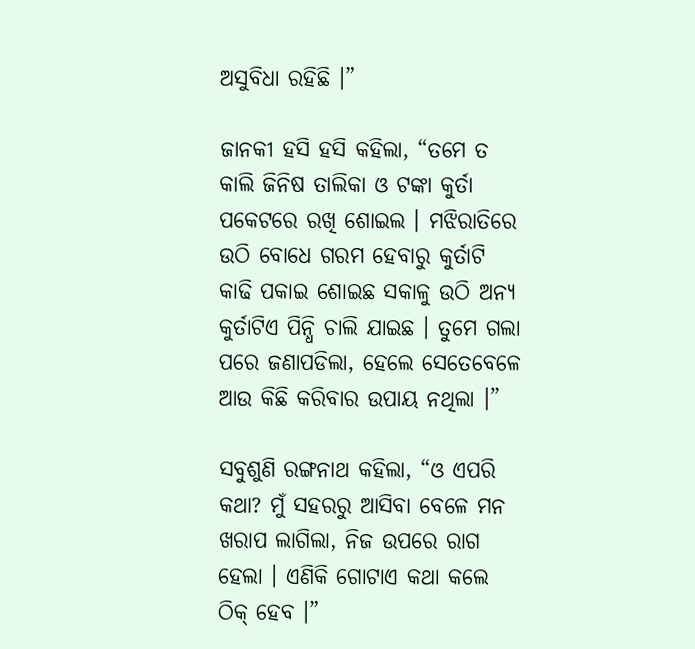ଅସୁବିଧା ରହିଛି ।”

ଜାନକୀ ହସି ହସି କହିଲା, “ତମେ ତ କାଲି ଜିନିଷ ତାଲିକା ଓ ଟଙ୍କା କୁର୍ତା ପକେଟରେ ରଖି ଶୋଇଲ । ମଝିରାତିରେ ଉଠି ବୋଧେ ଗରମ ହେବାରୁ କୁର୍ତାଟି କାଢି ପକାଇ ଶୋଇଛ ସକାଳୁ ଉଠି ଅନ୍ୟ କୁର୍ତାଟିଏ ପିନ୍ଧି ଚାଲି ଯାଇଛ । ତୁମେ ଗଲା ପରେ ଜଣାପଡିଲା, ହେଲେ ସେତେବେଳେ ଆଉ କିଛି କରିବାର ଉପାୟ ନଥିଲା ।”

ସବୁଶୁଣି ରଙ୍ଗନାଥ କହିଲା, “ଓ ଏପରି କଥା? ମୁଁ ସହରରୁ ଆସିବା ବେଳେ ମନ ଖରାପ ଲାଗିଲା, ନିଜ ଉପରେ ରାଗ ହେଲା । ଏଣିକି ଗୋଟାଏ କଥା କଲେ ଠିକ୍ ହେବ ।”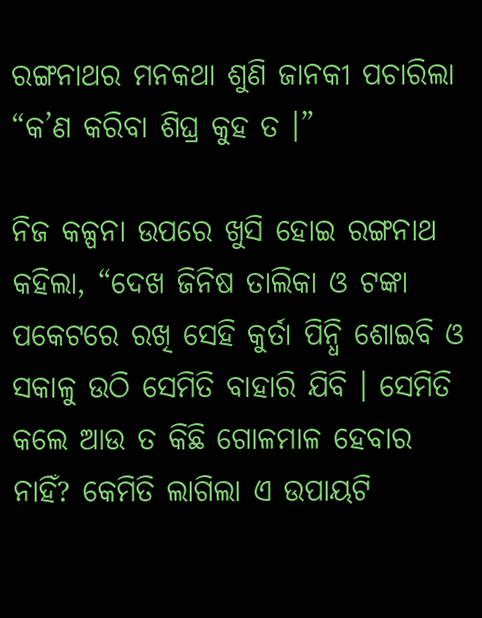ରଙ୍ଗନାଥର ମନକଥା ଶୁଣି ଜାନକୀ ପଚାରିଲା “କ’ଣ କରିବା ଶିଘ୍ର କୁହ ତ ।”

ନିଜ କଳ୍ପନା ଉପରେ ଖୁସି ହୋଇ ରଙ୍ଗନାଥ କହିଲା, “ଦେଖ ଜିନିଷ ତାଲିକା ଓ ଟଙ୍କା ପକେଟରେ ରଖି ସେହି କୁର୍ତା ପିନ୍ଧି ଶୋଇବି ଓ ସକାଳୁ ଉଠି ସେମିତି ବାହାରି ଯିବି । ସେମିତି କଲେ ଆଉ ତ କିଛି ଗୋଳମାଳ ହେବାର ନାହିଁ? କେମିତି ଲାଗିଲା ଏ ଉପାୟଟି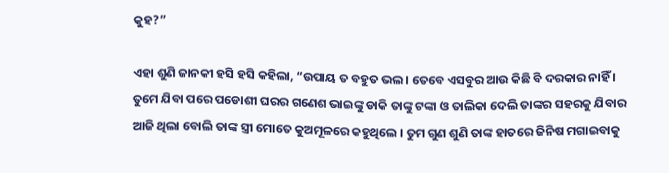କୁହ?”

ଏହା ଶୁଣି ଜାନକୀ ହସି ହସି କହିଲା, “ଉପାୟ ତ ବହୁତ ଭଲ । ତେବେ ଏସବୁର ଆଉ କିଛି ବି ଦରକାର ନାହିଁ । ତୁମେ ଯିବା ପରେ ପଡୋଶୀ ଘରର ଗଣେଶ ଭାଇଙ୍କୁ ଡାକି ତାଙ୍କୁ ଟଙ୍କା ଓ ତାଲିକା ଦେଲି ତାଙ୍କର ସହରକୁ ଯିବାର ଆଜି ଥିଲା ବୋଲି ତାଙ୍କ ସ୍ତ୍ରୀ ମୋତେ କୁଅମୂଳରେ କହୁଥିଲେ । ତୁମ ଗୁଣ ଶୁଣି ତାଙ୍କ ହାତରେ ଜିନିଷ ମଗାଇବାକୁ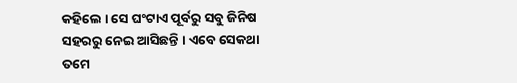କହିଲେ । ସେ ଘଂଟାଏ ପୂର୍ବରୁ ସବୁ ଜିନିଷ ସହରରୁ ନେଇ ଆସିଛନ୍ତି । ଏବେ ସେକଥା ତମେ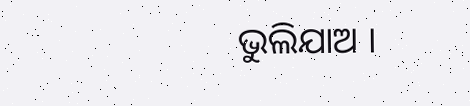ଭୁଲିଯାଅ ।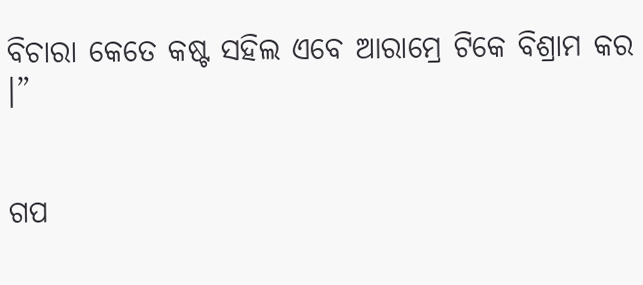ବିଚାରା କେତେ କଷ୍ଟ ସହିଲ ଏବେ ଆରାମ୍ରେ ଟିକେ ବିଶ୍ରାମ କର ।”


ଗପ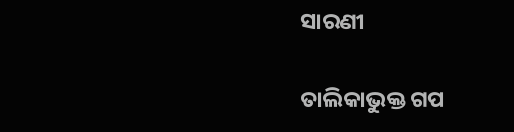ସାରଣୀ

ତାଲିକାଭୁକ୍ତ ଗପ